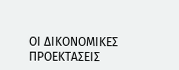ΟΙ ΔΙΚΟΝΟΜΙΚΕΣ ΠΡΟΕΚΤΑΣΕΙΣ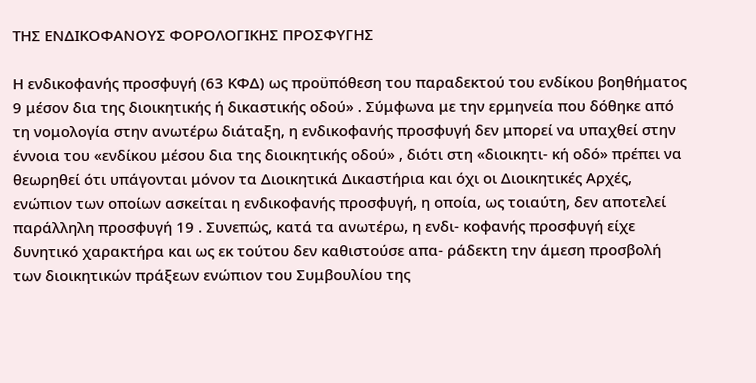ΤΗΣ ΕΝΔΙΚΟΦΑΝΟΥΣ ΦΟΡΟΛΟΓΙΚΗΣ ΠΡΟΣΦΥΓΗΣ

Η ενδικοφανής προσφυγή (63 ΚΦΔ) ως προϋπόθεση του παραδεκτού του ενδίκου βοηθήματος 9 μέσον δια της διοικητικής ή δικαστικής οδού» . Σύμφωνα με την ερμηνεία που δόθηκε από τη νομολογία στην ανωτέρω διάταξη, η ενδικοφανής προσφυγή δεν μπορεί να υπαχθεί στην έννοια του «ενδίκου μέσου δια της διοικητικής οδού» , διότι στη «διοικητι- κή οδό» πρέπει να θεωρηθεί ότι υπάγονται μόνον τα Διοικητικά Δικαστήρια και όχι οι Διοικητικές Αρχές, ενώπιον των οποίων ασκείται η ενδικοφανής προσφυγή, η οποία, ως τοιαύτη, δεν αποτελεί παράλληλη προσφυγή 19 . Συνεπώς, κατά τα ανωτέρω, η ενδι- κοφανής προσφυγή είχε δυνητικό χαρακτήρα και ως εκ τούτου δεν καθιστούσε απα- ράδεκτη την άμεση προσβολή των διοικητικών πράξεων ενώπιον του Συμβουλίου της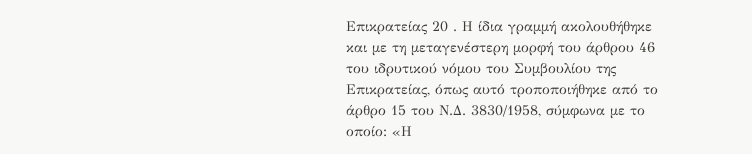Επικρατείας 20 . Η ίδια γραμμή ακολουθήθηκε και με τη μεταγενέστερη μορφή του άρθρου 46 του ιδρυτικού νόμου του Συμβουλίου της Επικρατείας, όπως αυτό τροποποιήθηκε από το άρθρο 15 του Ν.Δ. 3830/1958, σύμφωνα με το οποίο: «Η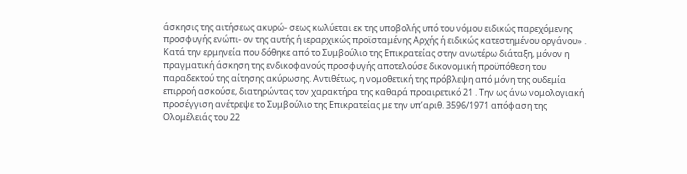άσκησις της αιτήσεως ακυρώ- σεως κωλύεται εκ της υποβολής υπό του νόμου ειδικώς παρεχόμενης προσφυγής ενώπι- ον της αυτής ή ιεραρχικώς προϊσταμένης Αρχής ή ειδικώς κατεστημένου οργάνου» . Κατά την ερμηνεία που δόθηκε από το Συμβούλιο της Επικρατείας στην ανωτέρω διάταξη, μόνον η πραγματική άσκηση της ενδικοφανούς προσφυγής αποτελούσε δικονομική προϋπόθεση του παραδεκτού της αίτησης ακύρωσης. Αντιθέτως, η νομοθετική της πρόβλεψη από μόνη της ουδεμία επιρροή ασκούσε, διατηρώντας τον χαρακτήρα της καθαρά προαιρετικό 21 . Την ως άνω νομολογιακή προσέγγιση ανέτρεψε το Συμβούλιο της Επικρατείας με την υπ’αριθ. 3596/1971 απόφαση της Ολομέλειάς του 22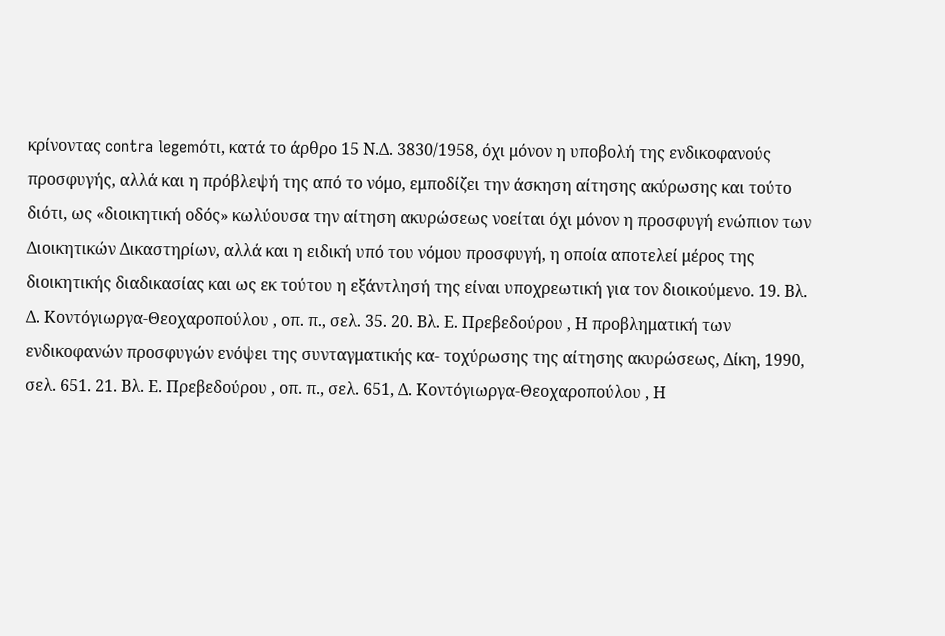κρίνοντας contra legemότι, κατά το άρθρο 15 Ν.Δ. 3830/1958, όχι μόνον η υποβολή της ενδικοφανούς προσφυγής, αλλά και η πρόβλεψή της από το νόμο, εμποδίζει την άσκηση αίτησης ακύρωσης και τούτο διότι, ως «διοικητική οδός» κωλύουσα την αίτηση ακυρώσεως νοείται όχι μόνον η προσφυγή ενώπιον των Διοικητικών Δικαστηρίων, αλλά και η ειδική υπό του νόμου προσφυγή, η οποία αποτελεί μέρος της διοικητικής διαδικασίας και ως εκ τούτου η εξάντλησή της είναι υποχρεωτική για τον διοικούμενο. 19. Βλ. Δ. Κοντόγιωργα-Θεοχαροπούλου , οπ. π., σελ. 35. 20. Βλ. Ε. Πρεβεδούρου , Η προβληματική των ενδικοφανών προσφυγών ενόψει της συνταγματικής κα- τοχύρωσης της αίτησης ακυρώσεως, Δίκη, 1990, σελ. 651. 21. Βλ. Ε. Πρεβεδούρου , οπ. π., σελ. 651, Δ. Κοντόγιωργα-Θεοχαροπούλου , Η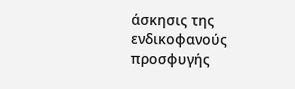άσκησις της ενδικοφανούς προσφυγής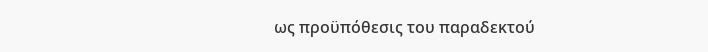ως προϋπόθεσις του παραδεκτού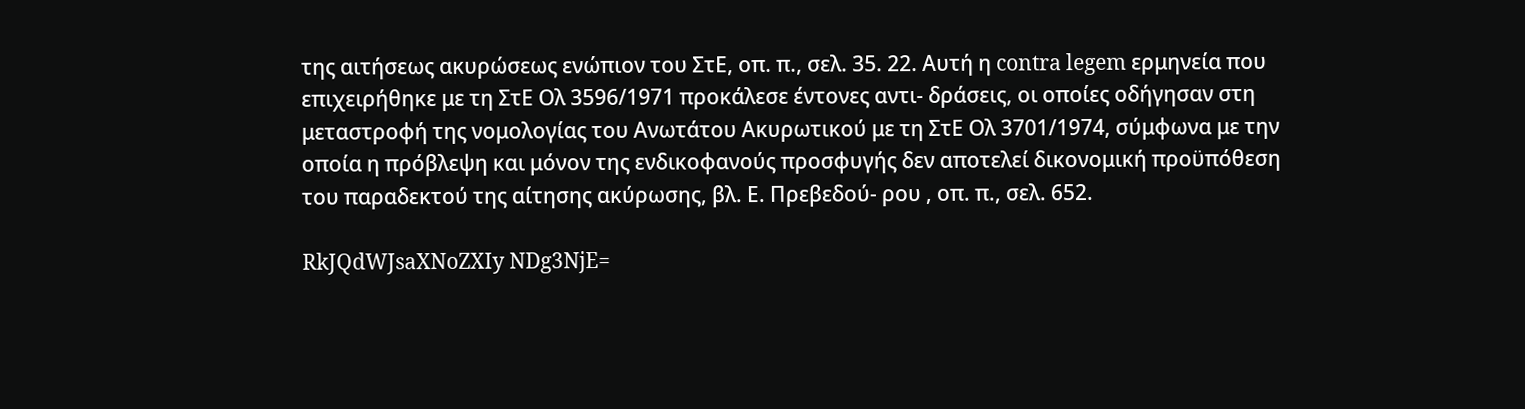της αιτήσεως ακυρώσεως ενώπιον του ΣτΕ, οπ. π., σελ. 35. 22. Αυτή η contra legem ερμηνεία που επιχειρήθηκε με τη ΣτΕ Ολ 3596/1971 προκάλεσε έντονες αντι- δράσεις, οι οποίες οδήγησαν στη μεταστροφή της νομολογίας του Ανωτάτου Ακυρωτικού με τη ΣτΕ Ολ 3701/1974, σύμφωνα με την οποία η πρόβλεψη και μόνον της ενδικοφανούς προσφυγής δεν αποτελεί δικονομική προϋπόθεση του παραδεκτού της αίτησης ακύρωσης, βλ. Ε. Πρεβεδού- ρου , οπ. π., σελ. 652.

RkJQdWJsaXNoZXIy NDg3NjE=